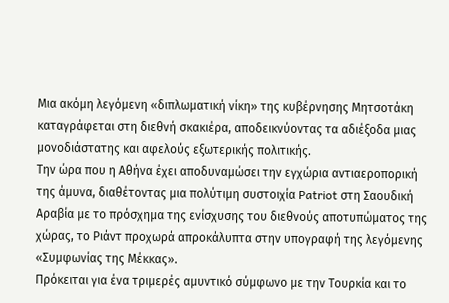Μια ακόμη λεγόμενη «διπλωματική νίκη» της κυβέρνησης Μητσοτάκη καταγράφεται στη διεθνή σκακιέρα, αποδεικνύοντας τα αδιέξοδα μιας μονοδιάστατης και αφελούς εξωτερικής πολιτικής.
Την ώρα που η Αθήνα έχει αποδυναμώσει την εγχώρια αντιαεροπορική της άμυνα, διαθέτοντας μια πολύτιμη συστοιχία Patriot στη Σαουδική Αραβία με το πρόσχημα της ενίσχυσης του διεθνούς αποτυπώματος της χώρας, το Ριάντ προχωρά απροκάλυπτα στην υπογραφή της λεγόμενης «Συμφωνίας της Μέκκας».
Πρόκειται για ένα τριμερές αμυντικό σύμφωνο με την Τουρκία και το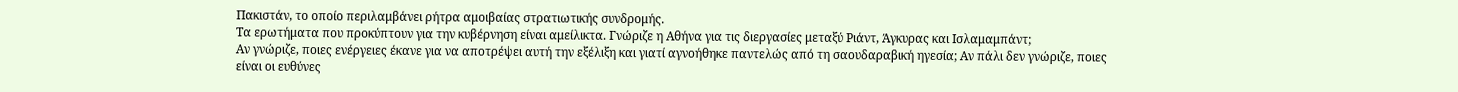Πακιστάν, το οποίο περιλαμβάνει ρήτρα αμοιβαίας στρατιωτικής συνδρομής.
Τα ερωτήματα που προκύπτουν για την κυβέρνηση είναι αμείλικτα. Γνώριζε η Αθήνα για τις διεργασίες μεταξύ Ριάντ, Άγκυρας και Ισλαμαμπάντ;
Αν γνώριζε, ποιες ενέργειες έκανε για να αποτρέψει αυτή την εξέλιξη και γιατί αγνοήθηκε παντελώς από τη σαουδαραβική ηγεσία; Αν πάλι δεν γνώριζε, ποιες είναι οι ευθύνες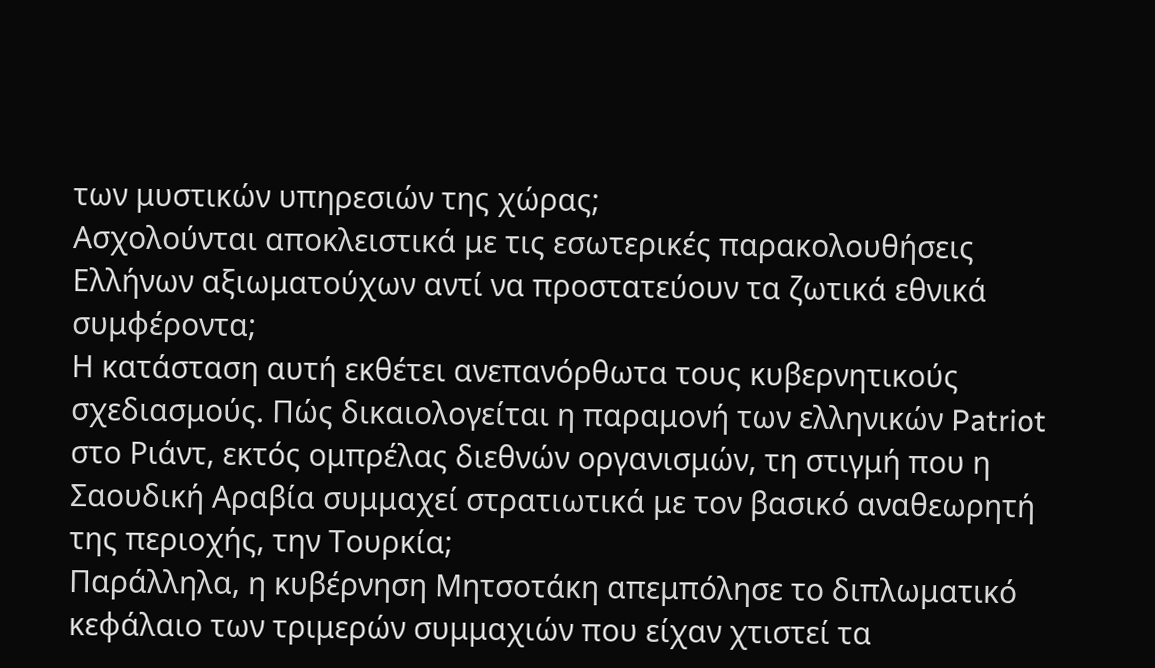των μυστικών υπηρεσιών της χώρας;
Ασχολούνται αποκλειστικά με τις εσωτερικές παρακολουθήσεις Ελλήνων αξιωματούχων αντί να προστατεύουν τα ζωτικά εθνικά συμφέροντα;
Η κατάσταση αυτή εκθέτει ανεπανόρθωτα τους κυβερνητικούς σχεδιασμούς. Πώς δικαιολογείται η παραμονή των ελληνικών Patriot στο Ριάντ, εκτός ομπρέλας διεθνών οργανισμών, τη στιγμή που η Σαουδική Αραβία συμμαχεί στρατιωτικά με τον βασικό αναθεωρητή της περιοχής, την Τουρκία;
Παράλληλα, η κυβέρνηση Μητσοτάκη απεμπόλησε το διπλωματικό κεφάλαιο των τριμερών συμμαχιών που είχαν χτιστεί τα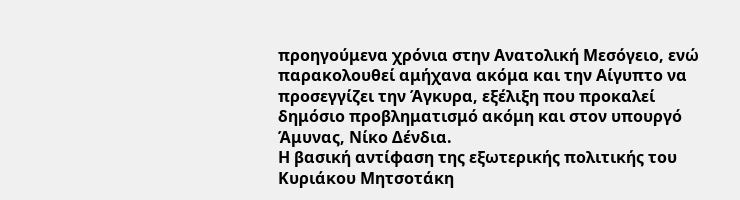προηγούμενα χρόνια στην Ανατολική Μεσόγειο, ενώ παρακολουθεί αμήχανα ακόμα και την Αίγυπτο να προσεγγίζει την Άγκυρα, εξέλιξη που προκαλεί δημόσιο προβληματισμό ακόμη και στον υπουργό Άμυνας, Νίκο Δένδια.
Η βασική αντίφαση της εξωτερικής πολιτικής του Κυριάκου Μητσοτάκη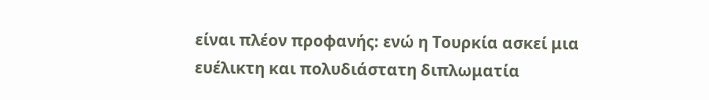είναι πλέον προφανής: ενώ η Τουρκία ασκεί μια ευέλικτη και πολυδιάστατη διπλωματία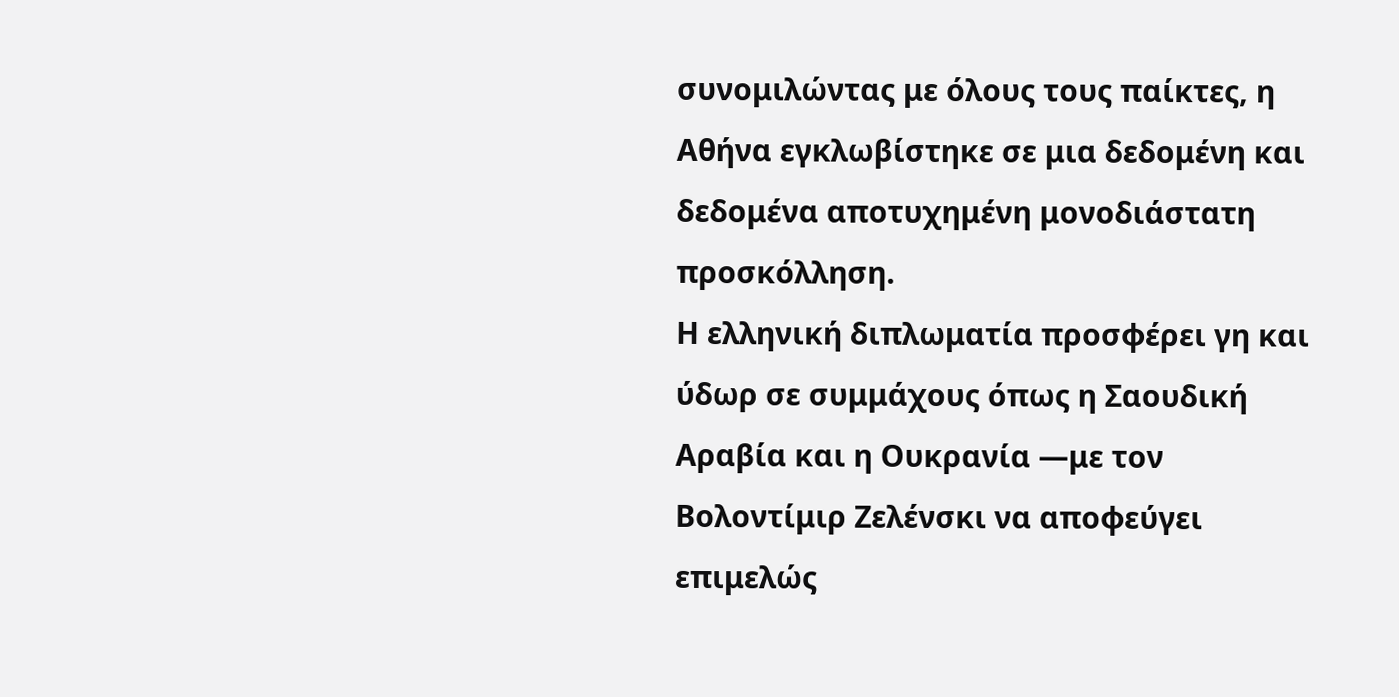συνομιλώντας με όλους τους παίκτες, η Αθήνα εγκλωβίστηκε σε μια δεδομένη και δεδομένα αποτυχημένη μονοδιάστατη προσκόλληση.
Η ελληνική διπλωματία προσφέρει γη και ύδωρ σε συμμάχους όπως η Σαουδική Αραβία και η Ουκρανία —με τον Βολοντίμιρ Ζελένσκι να αποφεύγει επιμελώς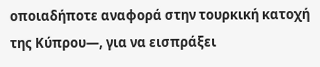οποιαδήποτε αναφορά στην τουρκική κατοχή της Κύπρου—, για να εισπράξει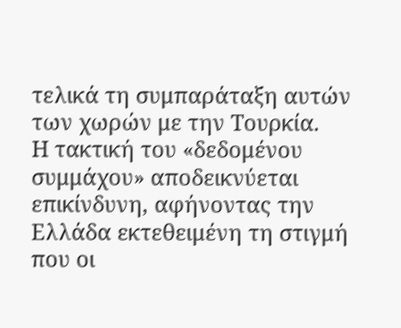τελικά τη συμπαράταξη αυτών των χωρών με την Τουρκία.
Η τακτική του «δεδομένου συμμάχου» αποδεικνύεται επικίνδυνη, αφήνοντας την Ελλάδα εκτεθειμένη τη στιγμή που οι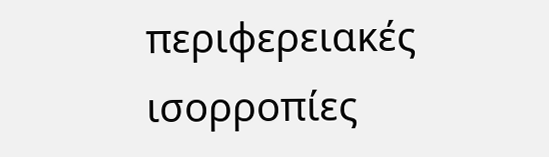περιφερειακές ισορροπίες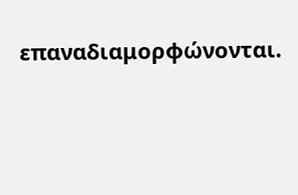επαναδιαμορφώνονται.